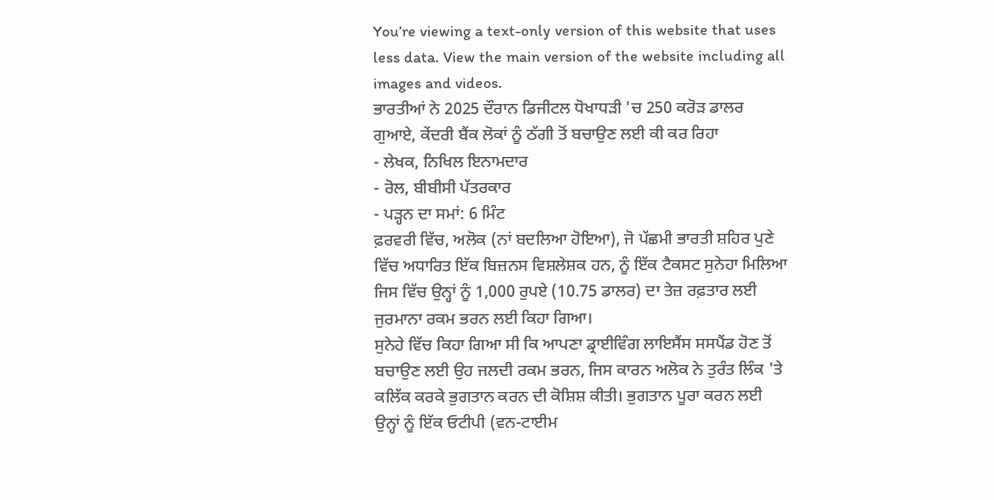You’re viewing a text-only version of this website that uses less data. View the main version of the website including all images and videos.
ਭਾਰਤੀਆਂ ਨੇ 2025 ਦੌਰਾਨ ਡਿਜੀਟਲ ਧੋਖਾਧੜੀ 'ਚ 250 ਕਰੋੜ ਡਾਲਰ ਗੁਆਏ, ਕੇਂਦਰੀ ਬੈਂਕ ਲੋਕਾਂ ਨੂੰ ਠੱਗੀ ਤੋਂ ਬਚਾਉਣ ਲਈ ਕੀ ਕਰ ਰਿਹਾ
- ਲੇਖਕ, ਨਿਖਿਲ ਇਨਾਮਦਾਰ
- ਰੋਲ, ਬੀਬੀਸੀ ਪੱਤਰਕਾਰ
- ਪੜ੍ਹਨ ਦਾ ਸਮਾਂ: 6 ਮਿੰਟ
ਫ਼ਰਵਰੀ ਵਿੱਚ, ਅਲੋਕ (ਨਾਂ ਬਦਲਿਆ ਹੋਇਆ), ਜੋ ਪੱਛਮੀ ਭਾਰਤੀ ਸ਼ਹਿਰ ਪੁਣੇ ਵਿੱਚ ਅਧਾਰਿਤ ਇੱਕ ਬਿਜ਼ਨਸ ਵਿਸ਼ਲੇਸ਼ਕ ਹਨ, ਨੂੰ ਇੱਕ ਟੈਕਸਟ ਸੁਨੇਹਾ ਮਿਲਿਆ ਜਿਸ ਵਿੱਚ ਉਨ੍ਹਾਂ ਨੂੰ 1,000 ਰੁਪਏ (10.75 ਡਾਲਰ) ਦਾ ਤੇਜ਼ ਰਫ਼ਤਾਰ ਲਈ ਜੁਰਮਾਨਾ ਰਕਮ ਭਰਨ ਲਈ ਕਿਹਾ ਗਿਆ।
ਸੁਨੇਹੇ ਵਿੱਚ ਕਿਹਾ ਗਿਆ ਸੀ ਕਿ ਆਪਣਾ ਡ੍ਰਾਈਵਿੰਗ ਲਾਇਸੈਂਸ ਸਸਪੈਂਡ ਹੋਣ ਤੋਂ ਬਚਾਉਣ ਲਈ ਉਹ ਜਲਦੀ ਰਕਮ ਭਰਨ, ਜਿਸ ਕਾਰਨ ਅਲੋਕ ਨੇ ਤੁਰੰਤ ਲਿੰਕ 'ਤੇ ਕਲਿੱਕ ਕਰਕੇ ਭੁਗਤਾਨ ਕਰਨ ਦੀ ਕੋਸ਼ਿਸ਼ ਕੀਤੀ। ਭੁਗਤਾਨ ਪੂਰਾ ਕਰਨ ਲਈ ਉਨ੍ਹਾਂ ਨੂੰ ਇੱਕ ਓਟੀਪੀ (ਵਨ-ਟਾਈਮ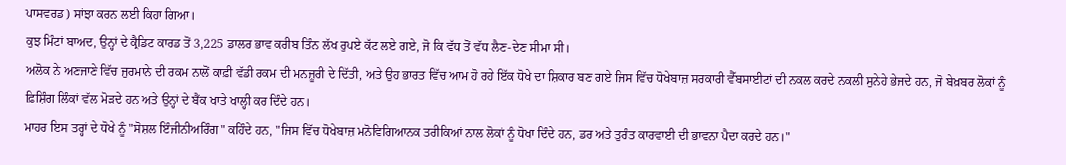ਪਾਸਵਰਡ) ਸਾਂਝਾ ਕਰਨ ਲਈ ਕਿਹਾ ਗਿਆ।
ਕੁਝ ਮਿੰਟਾਂ ਬਾਅਦ, ਉਨ੍ਹਾਂ ਦੇ ਕ੍ਰੈਡਿਟ ਕਾਰਡ ਤੋਂ 3,225 ਡਾਲਰ ਭਾਵ ਕਰੀਬ ਤਿੰਨ ਲੱਖ ਰੁਪਏ ਕੱਟ ਲਏ ਗਏ, ਜੋ ਕਿ ਵੱਧ ਤੋਂ ਵੱਧ ਲੈਣ-ਦੇਣ ਸੀਮਾ ਸੀ।
ਅਲੋਕ ਨੇ ਅਣਜਾਣੇ ਵਿੱਚ ਜੁਰਮਾਨੇ ਦੀ ਰਕਮ ਨਾਲੋਂ ਕਾਫ਼ੀ ਵੱਡੀ ਰਕਮ ਦੀ ਮਨਜ਼ੂਰੀ ਦੇ ਦਿੱਤੀ, ਅਤੇ ਉਹ ਭਾਰਤ ਵਿੱਚ ਆਮ ਹੋ ਰਹੇ ਇੱਕ ਧੋਖੇ ਦਾ ਸ਼ਿਕਾਰ ਬਣ ਗਏ ਜਿਸ ਵਿੱਚ ਧੋਖੇਬਾਜ਼ ਸਰਕਾਰੀ ਵੈੱਬਸਾਈਟਾਂ ਦੀ ਨਕਲ ਕਰਦੇ ਨਕਲੀ ਸੁਨੇਹੇ ਭੇਜਦੇ ਹਨ, ਜੋ ਬੇਖ਼ਬਰ ਲੋਕਾਂ ਨੂੰ ਫ਼ਿਸ਼ਿੰਗ ਲਿੰਕਾਂ ਵੱਲ ਮੋੜਦੇ ਹਨ ਅਤੇ ਉਨ੍ਹਾਂ ਦੇ ਬੈਂਕ ਖਾਤੇ ਖਾਲ੍ਹੀ ਕਰ ਦਿੰਦੇ ਹਨ।
ਮਾਹਰ ਇਸ ਤਰ੍ਹਾਂ ਦੇ ਧੋਖੇ ਨੂੰ "ਸੋਸ਼ਲ ਇੰਜੀਨੀਅਰਿੰਗ" ਕਹਿੰਦੇ ਹਨ, "ਜਿਸ ਵਿੱਚ ਧੋਖੇਬਾਜ਼ ਮਨੋਵਿਗਿਆਨਕ ਤਰੀਕਿਆਂ ਨਾਲ ਲੋਕਾਂ ਨੂੰ ਧੋਖਾ ਦਿੰਦੇ ਹਨ, ਡਰ ਅਤੇ ਤੁਰੰਤ ਕਾਰਵਾਈ ਦੀ ਭਾਵਨਾ ਪੈਦਾ ਕਰਦੇ ਹਨ।"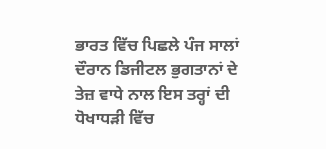ਭਾਰਤ ਵਿੱਚ ਪਿਛਲੇ ਪੰਜ ਸਾਲਾਂ ਦੌਰਾਨ ਡਿਜੀਟਲ ਭੁਗਤਾਨਾਂ ਦੇ ਤੇਜ਼ ਵਾਧੇ ਨਾਲ ਇਸ ਤਰ੍ਹਾਂ ਦੀ ਧੋਖਾਧੜੀ ਵਿੱਚ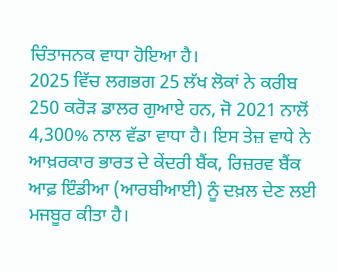ਚਿੰਤਾਜਨਕ ਵਾਧਾ ਹੋਇਆ ਹੈ।
2025 ਵਿੱਚ ਲਗਭਗ 25 ਲੱਖ ਲੋਕਾਂ ਨੇ ਕਰੀਬ 250 ਕਰੋੜ ਡਾਲਰ ਗੁਆਏ ਹਨ, ਜੋ 2021 ਨਾਲੋਂ 4,300% ਨਾਲ ਵੱਡਾ ਵਾਧਾ ਹੈ। ਇਸ ਤੇਜ਼ ਵਾਧੇ ਨੇ ਆਖ਼ਰਕਾਰ ਭਾਰਤ ਦੇ ਕੇਂਦਰੀ ਬੈਂਕ, ਰਿਜ਼ਰਵ ਬੈਂਕ ਆਫ਼ ਇੰਡੀਆ (ਆਰਬੀਆਈ) ਨੂੰ ਦਖ਼ਲ ਦੇਣ ਲਈ ਮਜਬੂਰ ਕੀਤਾ ਹੈ।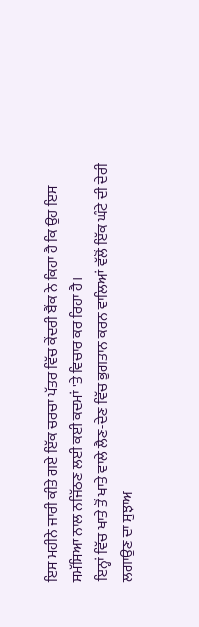ਇਸ ਮਹੀਨੇ ਜਾਰੀ ਕੀਤੇ ਗਏ ਇੱਕ ਚਰਚਾ ਪੱਤਰ ਵਿੱਚ ਕੇਂਦਰੀ ਬੈਂਕ ਨੇ ਕਿਹਾ ਹੈ ਕਿ ਉਹ ਇਸ ਸਮੱਸਿਆ ਨਾਲ ਨਜਿੱਠਣ ਲਈ ਕਈ ਕਦਮਾਂ 'ਤੇ ਵਿਚਾਰ ਕਰ ਰਿਹਾ ਹੈ।
ਇਨ੍ਹਾਂ ਵਿੱਚ ਖਾਤੇ ਤੋਂ ਖਾਤੇ ਵਾਲੇ ਲੈਣ-ਦੇਣ ਵਿੱਚ ਭੁਗਤਾਨ ਕਰਨ ਵਾਲਿਆਂ ਵੱਲੋਂ ਇੱਕ ਘੰਟੇ ਦੀ ਦੇਰੀ ਲਗਾਉਣ ਦਾ ਸੁਝਾਅ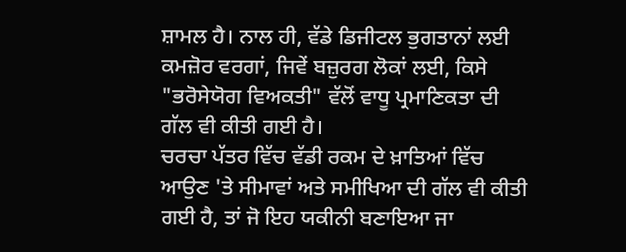ਸ਼ਾਮਲ ਹੈ। ਨਾਲ ਹੀ, ਵੱਡੇ ਡਿਜੀਟਲ ਭੁਗਤਾਨਾਂ ਲਈ ਕਮਜ਼ੋਰ ਵਰਗਾਂ, ਜਿਵੇਂ ਬਜ਼ੁਰਗ ਲੋਕਾਂ ਲਈ, ਕਿਸੇ "ਭਰੋਸੇਯੋਗ ਵਿਅਕਤੀ" ਵੱਲੋਂ ਵਾਧੂ ਪ੍ਰਮਾਣਿਕਤਾ ਦੀ ਗੱਲ ਵੀ ਕੀਤੀ ਗਈ ਹੈ।
ਚਰਚਾ ਪੱਤਰ ਵਿੱਚ ਵੱਡੀ ਰਕਮ ਦੇ ਖ਼ਾਤਿਆਂ ਵਿੱਚ ਆਉਣ 'ਤੇ ਸੀਮਾਵਾਂ ਅਤੇ ਸਮੀਖਿਆ ਦੀ ਗੱਲ ਵੀ ਕੀਤੀ ਗਈ ਹੈ, ਤਾਂ ਜੋ ਇਹ ਯਕੀਨੀ ਬਣਾਇਆ ਜਾ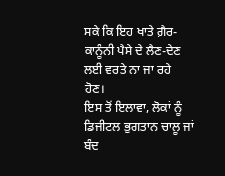ਸਕੇ ਕਿ ਇਹ ਖਾਤੇ ਗ਼ੈਰ-ਕਾਨੂੰਨੀ ਪੈਸੇ ਦੇ ਲੈਣ-ਦੇਣ ਲਈ ਵਰਤੇ ਨਾ ਜਾ ਰਹੇ ਹੋਣ।
ਇਸ ਤੋਂ ਇਲਾਵਾ, ਲੋਕਾਂ ਨੂੰ ਡਿਜੀਟਲ ਭੁਗਤਾਨ ਚਾਲੂ ਜਾਂ ਬੰਦ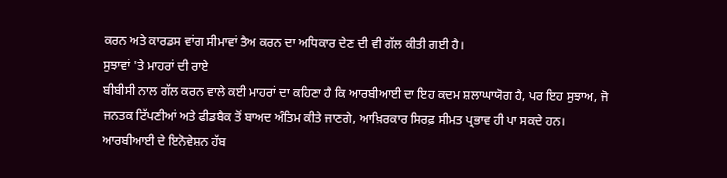ਕਰਨ ਅਤੇ ਕਾਰਡਸ ਵਾਂਗ ਸੀਮਾਵਾਂ ਤੈਅ ਕਰਨ ਦਾ ਅਧਿਕਾਰ ਦੇਣ ਦੀ ਵੀ ਗੱਲ ਕੀਤੀ ਗਈ ਹੈ।
ਸੁਝਾਵਾਂ 'ਤੇ ਮਾਹਰਾਂ ਦੀ ਰਾਏ
ਬੀਬੀਸੀ ਨਾਲ ਗੱਲ ਕਰਨ ਵਾਲੇ ਕਈ ਮਾਹਰਾਂ ਦਾ ਕਹਿਣਾ ਹੈ ਕਿ ਆਰਬੀਆਈ ਦਾ ਇਹ ਕਦਮ ਸ਼ਲਾਘਾਯੋਗ ਹੈ, ਪਰ ਇਹ ਸੁਝਾਅ, ਜੋ ਜਨਤਕ ਟਿੱਪਣੀਆਂ ਅਤੇ ਫੀਡਬੈਕ ਤੋਂ ਬਾਅਦ ਅੰਤਿਮ ਕੀਤੇ ਜਾਣਗੇ, ਆਖ਼ਿਰਕਾਰ ਸਿਰਫ਼ ਸੀਮਤ ਪ੍ਰਭਾਵ ਹੀ ਪਾ ਸਕਦੇ ਹਨ।
ਆਰਬੀਆਈ ਦੇ ਇਨੋਵੇਸ਼ਨ ਹੱਬ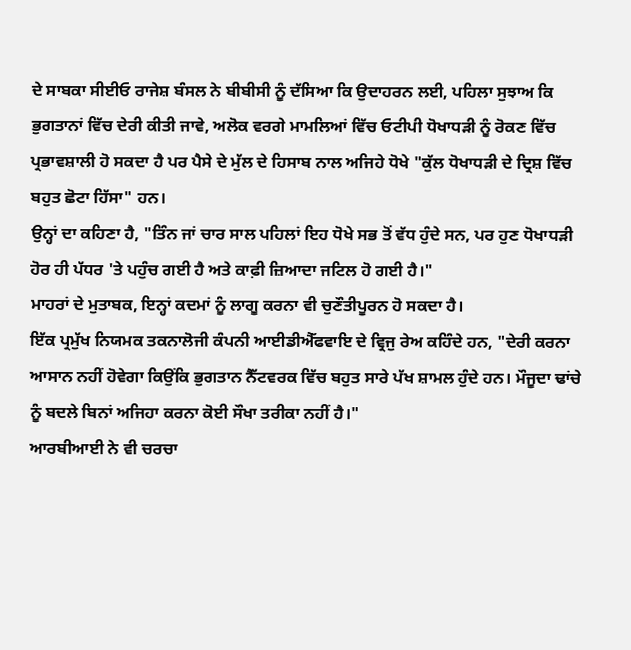ਦੇ ਸਾਬਕਾ ਸੀਈਓ ਰਾਜੇਸ਼ ਬੰਸਲ ਨੇ ਬੀਬੀਸੀ ਨੂੰ ਦੱਸਿਆ ਕਿ ਉਦਾਹਰਨ ਲਈ, ਪਹਿਲਾ ਸੁਝਾਅ ਕਿ ਭੁਗਤਾਨਾਂ ਵਿੱਚ ਦੇਰੀ ਕੀਤੀ ਜਾਵੇ, ਅਲੋਕ ਵਰਗੇ ਮਾਮਲਿਆਂ ਵਿੱਚ ਓਟੀਪੀ ਧੋਖਾਧੜੀ ਨੂੰ ਰੋਕਣ ਵਿੱਚ ਪ੍ਰਭਾਵਸ਼ਾਲੀ ਹੋ ਸਕਦਾ ਹੈ ਪਰ ਪੈਸੇ ਦੇ ਮੁੱਲ ਦੇ ਹਿਸਾਬ ਨਾਲ ਅਜਿਹੇ ਧੋਖੇ "ਕੁੱਲ ਧੋਖਾਧੜੀ ਦੇ ਦ੍ਰਿਸ਼ ਵਿੱਚ ਬਹੁਤ ਛੋਟਾ ਹਿੱਸਾ" ਹਨ।
ਉਨ੍ਹਾਂ ਦਾ ਕਹਿਣਾ ਹੈ, "ਤਿੰਨ ਜਾਂ ਚਾਰ ਸਾਲ ਪਹਿਲਾਂ ਇਹ ਧੋਖੇ ਸਭ ਤੋਂ ਵੱਧ ਹੁੰਦੇ ਸਨ, ਪਰ ਹੁਣ ਧੋਖਾਧੜੀ ਹੋਰ ਹੀ ਪੱਧਰ 'ਤੇ ਪਹੁੰਚ ਗਈ ਹੈ ਅਤੇ ਕਾਫ਼ੀ ਜ਼ਿਆਦਾ ਜਟਿਲ ਹੋ ਗਈ ਹੈ।"
ਮਾਹਰਾਂ ਦੇ ਮੁਤਾਬਕ, ਇਨ੍ਹਾਂ ਕਦਮਾਂ ਨੂੰ ਲਾਗੂ ਕਰਨਾ ਵੀ ਚੁਣੌਤੀਪੂਰਨ ਹੋ ਸਕਦਾ ਹੈ।
ਇੱਕ ਪ੍ਰਮੁੱਖ ਨਿਯਮਕ ਤਕਨਾਲੋਜੀ ਕੰਪਨੀ ਆਈਡੀਐੱਫਵਾਇ ਦੇ ਵ੍ਰਿਜੁ ਰੇਅ ਕਹਿੰਦੇ ਹਨ, "ਦੇਰੀ ਕਰਨਾ ਆਸਾਨ ਨਹੀਂ ਹੋਵੇਗਾ ਕਿਉਂਕਿ ਭੁਗਤਾਨ ਨੈੱਟਵਰਕ ਵਿੱਚ ਬਹੁਤ ਸਾਰੇ ਪੱਖ ਸ਼ਾਮਲ ਹੁੰਦੇ ਹਨ। ਮੌਜੂਦਾ ਢਾਂਚੇ ਨੂੰ ਬਦਲੇ ਬਿਨਾਂ ਅਜਿਹਾ ਕਰਨਾ ਕੋਈ ਸੌਖਾ ਤਰੀਕਾ ਨਹੀਂ ਹੈ।"
ਆਰਬੀਆਈ ਨੇ ਵੀ ਚਰਚਾ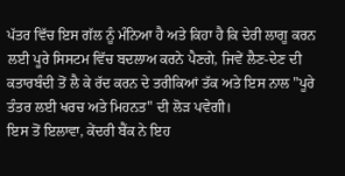ਪੱਤਰ ਵਿੱਚ ਇਸ ਗੱਲ ਨੂੰ ਮੰਨਿਆ ਹੈ ਅਤੇ ਕਿਹਾ ਹੈ ਕਿ ਦੇਰੀ ਲਾਗੂ ਕਰਨ ਲਈ ਪੂਰੇ ਸਿਸਟਮ ਵਿੱਚ ਬਦਲਾਅ ਕਰਨੇ ਪੈਣਗੇ, ਜਿਵੇਂ ਲੈਣ-ਦੇਣ ਦੀ ਕਤਾਰਬੰਦੀ ਤੋਂ ਲੈ ਕੇ ਰੱਦ ਕਰਨ ਦੇ ਤਰੀਕਿਆਂ ਤੱਕ ਅਤੇ ਇਸ ਨਾਲ "ਪੂਰੇ ਤੰਤਰ ਲਈ ਖਰਚ ਅਤੇ ਮਿਹਨਤ" ਦੀ ਲੋੜ ਪਵੇਗੀ।
ਇਸ ਤੋਂ ਇਲਾਵਾ, ਕੇਂਦਰੀ ਬੈਂਕ ਨੇ ਇਹ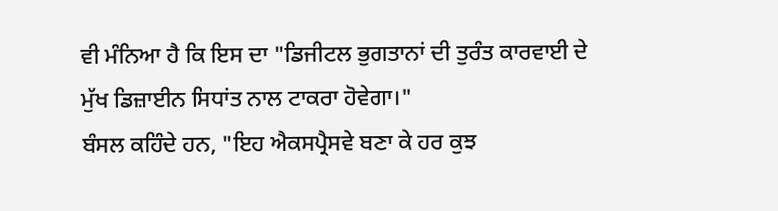ਵੀ ਮੰਨਿਆ ਹੈ ਕਿ ਇਸ ਦਾ "ਡਿਜੀਟਲ ਭੁਗਤਾਨਾਂ ਦੀ ਤੁਰੰਤ ਕਾਰਵਾਈ ਦੇ ਮੁੱਖ ਡਿਜ਼ਾਈਨ ਸਿਧਾਂਤ ਨਾਲ ਟਾਕਰਾ ਹੋਵੇਗਾ।"
ਬੰਸਲ ਕਹਿੰਦੇ ਹਨ, "ਇਹ ਐਕਸਪ੍ਰੈਸਵੇ ਬਣਾ ਕੇ ਹਰ ਕੁਝ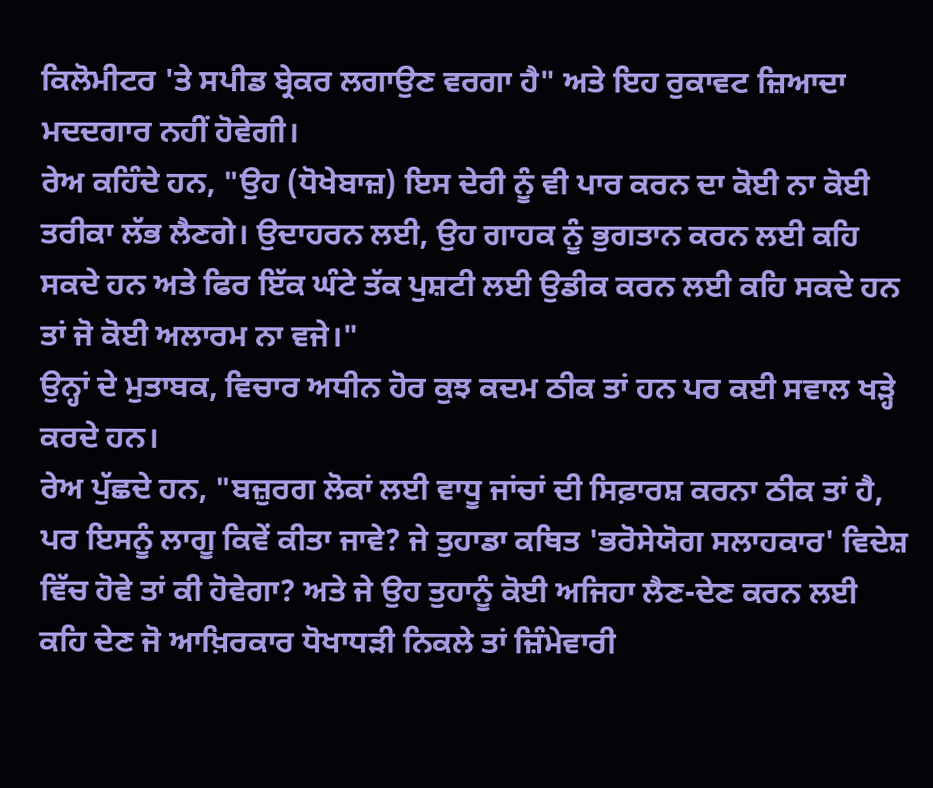ਕਿਲੋਮੀਟਰ 'ਤੇ ਸਪੀਡ ਬ੍ਰੇਕਰ ਲਗਾਉਣ ਵਰਗਾ ਹੈ" ਅਤੇ ਇਹ ਰੁਕਾਵਟ ਜ਼ਿਆਦਾ ਮਦਦਗਾਰ ਨਹੀਂ ਹੋਵੇਗੀ।
ਰੇਅ ਕਹਿੰਦੇ ਹਨ, "ਉਹ (ਧੋਖੇਬਾਜ਼) ਇਸ ਦੇਰੀ ਨੂੰ ਵੀ ਪਾਰ ਕਰਨ ਦਾ ਕੋਈ ਨਾ ਕੋਈ ਤਰੀਕਾ ਲੱਭ ਲੈਣਗੇ। ਉਦਾਹਰਨ ਲਈ, ਉਹ ਗਾਹਕ ਨੂੰ ਭੁਗਤਾਨ ਕਰਨ ਲਈ ਕਹਿ ਸਕਦੇ ਹਨ ਅਤੇ ਫਿਰ ਇੱਕ ਘੰਟੇ ਤੱਕ ਪੁਸ਼ਟੀ ਲਈ ਉਡੀਕ ਕਰਨ ਲਈ ਕਹਿ ਸਕਦੇ ਹਨ ਤਾਂ ਜੋ ਕੋਈ ਅਲਾਰਮ ਨਾ ਵਜੇ।"
ਉਨ੍ਹਾਂ ਦੇ ਮੁਤਾਬਕ, ਵਿਚਾਰ ਅਧੀਨ ਹੋਰ ਕੁਝ ਕਦਮ ਠੀਕ ਤਾਂ ਹਨ ਪਰ ਕਈ ਸਵਾਲ ਖੜ੍ਹੇ ਕਰਦੇ ਹਨ।
ਰੇਅ ਪੁੱਛਦੇ ਹਨ, "ਬਜ਼ੁਰਗ ਲੋਕਾਂ ਲਈ ਵਾਧੂ ਜਾਂਚਾਂ ਦੀ ਸਿਫ਼ਾਰਸ਼ ਕਰਨਾ ਠੀਕ ਤਾਂ ਹੈ, ਪਰ ਇਸਨੂੰ ਲਾਗੂ ਕਿਵੇਂ ਕੀਤਾ ਜਾਵੇ? ਜੇ ਤੁਹਾਡਾ ਕਥਿਤ 'ਭਰੋਸੇਯੋਗ ਸਲਾਹਕਾਰ' ਵਿਦੇਸ਼ ਵਿੱਚ ਹੋਵੇ ਤਾਂ ਕੀ ਹੋਵੇਗਾ? ਅਤੇ ਜੇ ਉਹ ਤੁਹਾਨੂੰ ਕੋਈ ਅਜਿਹਾ ਲੈਣ-ਦੇਣ ਕਰਨ ਲਈ ਕਹਿ ਦੇਣ ਜੋ ਆਖ਼ਿਰਕਾਰ ਧੋਖਾਧੜੀ ਨਿਕਲੇ ਤਾਂ ਜ਼ਿੰਮੇਵਾਰੀ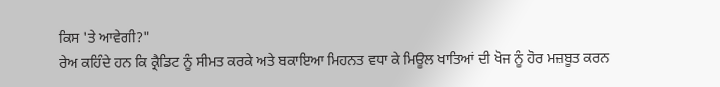ਕਿਸ 'ਤੇ ਆਵੇਗੀ?"
ਰੇਅ ਕਹਿੰਦੇ ਹਨ ਕਿ ਕ੍ਰੈਡਿਟ ਨੂੰ ਸੀਮਤ ਕਰਕੇ ਅਤੇ ਬਕਾਇਆ ਮਿਹਨਤ ਵਧਾ ਕੇ ਮਿਊਲ ਖਾਤਿਆਂ ਦੀ ਖੋਜ ਨੂੰ ਹੋਰ ਮਜ਼ਬੂਤ ਕਰਨ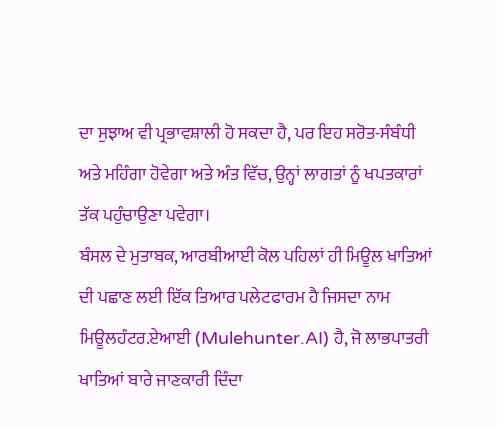ਦਾ ਸੁਝਾਅ ਵੀ ਪ੍ਰਭਾਵਸ਼ਾਲੀ ਹੋ ਸਕਦਾ ਹੈ, ਪਰ ਇਹ ਸਰੋਤ-ਸੰਬੰਧੀ ਅਤੇ ਮਹਿੰਗਾ ਹੋਵੇਗਾ ਅਤੇ ਅੰਤ ਵਿੱਚ, ਉਨ੍ਹਾਂ ਲਾਗਤਾਂ ਨੂੰ ਖਪਤਕਾਰਾਂ ਤੱਕ ਪਹੁੰਚਾਉਣਾ ਪਵੇਗਾ।
ਬੰਸਲ ਦੇ ਮੁਤਾਬਕ, ਆਰਬੀਆਈ ਕੋਲ ਪਹਿਲਾਂ ਹੀ ਮਿਊਲ ਖਾਤਿਆਂ ਦੀ ਪਛਾਣ ਲਈ ਇੱਕ ਤਿਆਰ ਪਲੇਟਫਾਰਮ ਹੈ ਜਿਸਦਾ ਨਾਮ ਮਿਊਲਹੰਟਰ.ਏਆਈ (Mulehunter.AI) ਹੈ, ਜੋ ਲਾਭਪਾਤਰੀ ਖਾਤਿਆਂ ਬਾਰੇ ਜਾਣਕਾਰੀ ਦਿੰਦਾ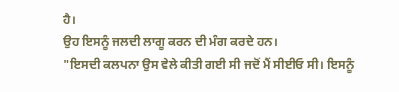ਹੈ।
ਉਹ ਇਸਨੂੰ ਜਲਦੀ ਲਾਗੂ ਕਰਨ ਦੀ ਮੰਗ ਕਰਦੇ ਹਨ।
"ਇਸਦੀ ਕਲਪਨਾ ਉਸ ਵੇਲੇ ਕੀਤੀ ਗਈ ਸੀ ਜਦੋਂ ਮੈਂ ਸੀਈਓ ਸੀ। ਇਸਨੂੰ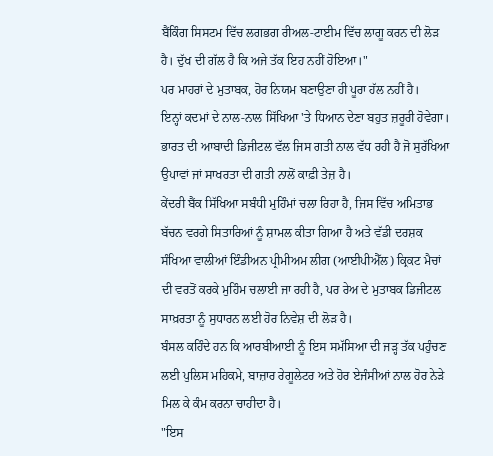ਬੈਂਕਿੰਗ ਸਿਸਟਮ ਵਿੱਚ ਲਗਭਗ ਰੀਅਲ-ਟਾਈਮ ਵਿੱਚ ਲਾਗੂ ਕਰਨ ਦੀ ਲੋੜ ਹੈ। ਦੁੱਖ ਦੀ ਗੱਲ ਹੈ ਕਿ ਅਜੇ ਤੱਕ ਇਹ ਨਹੀਂ ਹੋਇਆ।"
ਪਰ ਮਾਹਰਾਂ ਦੇ ਮੁਤਾਬਕ, ਹੋਰ ਨਿਯਮ ਬਣਾਉਣਾ ਹੀ ਪੂਰਾ ਹੱਲ ਨਹੀਂ ਹੈ।
ਇਨ੍ਹਾਂ ਕਦਮਾਂ ਦੇ ਨਾਲ-ਨਾਲ ਸਿੱਖਿਆ 'ਤੇ ਧਿਆਨ ਦੇਣਾ ਬਹੁਤ ਜ਼ਰੂਰੀ ਹੋਵੇਗਾ।
ਭਾਰਤ ਦੀ ਆਬਾਦੀ ਡਿਜੀਟਲ ਵੱਲ ਜਿਸ ਗਤੀ ਨਾਲ ਵੱਧ ਰਹੀ ਹੈ ਜੋ ਸੁਰੱਖਿਆ ਉਪਾਵਾਂ ਜਾਂ ਸਾਖਰਤਾ ਦੀ ਗਤੀ ਨਾਲੋਂ ਕਾਫ਼ੀ ਤੇਜ਼ ਹੈ।
ਕੇਂਦਰੀ ਬੈਂਕ ਸਿੱਖਿਆ ਸਬੰਧੀ ਮੁਹਿੰਮਾਂ ਚਲਾ ਰਿਹਾ ਹੈ, ਜਿਸ ਵਿੱਚ ਅਮਿਤਾਭ ਬੱਚਨ ਵਰਗੇ ਸਿਤਾਰਿਆਂ ਨੂੰ ਸ਼ਾਮਲ ਕੀਤਾ ਗਿਆ ਹੈ ਅਤੇ ਵੱਡੀ ਦਰਸ਼ਕ ਸੰਖਿਆ ਵਾਲੀਆਂ ਇੰਡੀਅਨ ਪ੍ਰੀਮੀਅਮ ਲੀਗ (ਆਈਪੀਐੱਲ) ਕ੍ਰਿਕਟ ਮੈਚਾਂ ਦੀ ਵਰਤੋਂ ਕਰਕੇ ਮੁਹਿੰਮ ਚਲਾਈ ਜਾ ਰਹੀ ਹੈ, ਪਰ ਰੇਅ ਦੇ ਮੁਤਾਬਕ ਡਿਜੀਟਲ ਸਾਖ਼ਰਤਾ ਨੂੰ ਸੁਧਾਰਨ ਲਈ ਹੋਰ ਨਿਵੇਸ਼ ਦੀ ਲੋੜ ਹੈ।
ਬੰਸਲ ਕਹਿੰਦੇ ਹਨ ਕਿ ਆਰਬੀਆਈ ਨੂੰ ਇਸ ਸਮੱਸਿਆ ਦੀ ਜੜ੍ਹ ਤੱਕ ਪਹੁੰਚਣ ਲਈ ਪੁਲਿਸ ਮਹਿਕਮੇ, ਬਾਜ਼ਾਰ ਰੇਗੂਲੇਟਰ ਅਤੇ ਹੋਰ ਏਜੰਸੀਆਂ ਨਾਲ ਹੋਰ ਨੇੜੇ ਮਿਲ ਕੇ ਕੰਮ ਕਰਨਾ ਚਾਹੀਦਾ ਹੈ।
"ਇਸ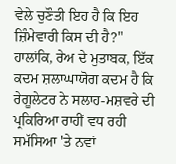ਵੇਲੇ ਚੁਣੌਤੀ ਇਹ ਹੈ ਕਿ ਇਹ ਜ਼ਿੰਮੇਵਾਰੀ ਕਿਸ ਦੀ ਹੈ?"
ਹਾਲਾਂਕਿ, ਰੇਅ ਦੇ ਮੁਤਾਬਕ, ਇੱਕ ਕਦਮ ਸ਼ਲਾਘਾਯੋਗ ਕਦਮ ਹੈ ਕਿ ਰੇਗੂਲੇਟਰ ਨੇ ਸਲਾਹ-ਮਸ਼ਵਰੇ ਦੀ ਪ੍ਰਕਿਰਿਆ ਰਾਹੀਂ ਵਧ ਰਹੀ ਸਮੱਸਿਆ 'ਤੇ ਨਵਾਂ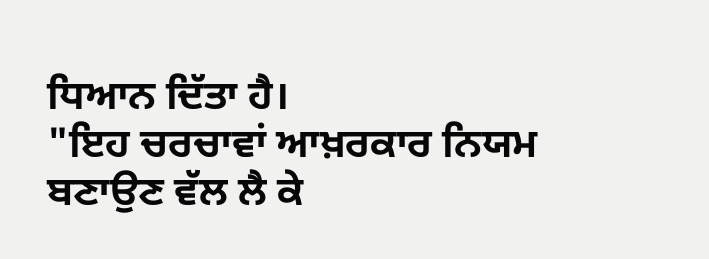ਧਿਆਨ ਦਿੱਤਾ ਹੈ।
"ਇਹ ਚਰਚਾਵਾਂ ਆਖ਼ਰਕਾਰ ਨਿਯਮ ਬਣਾਉਣ ਵੱਲ ਲੈ ਕੇ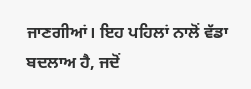ਜਾਣਗੀਆਂ। ਇਹ ਪਹਿਲਾਂ ਨਾਲੋਂ ਵੱਡਾ ਬਦਲਾਅ ਹੈ, ਜਦੋਂ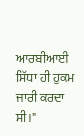ਆਰਬੀਆਈ ਸਿੱਧਾ ਹੀ ਹੁਕਮ ਜਾਰੀ ਕਰਦਾ ਸੀ।"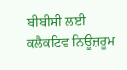ਬੀਬੀਸੀ ਲਈ ਕਲੈਕਟਿਵ ਨਿਊਜ਼ਰੂਮ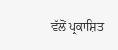ਵੱਲੋਂ ਪ੍ਰਕਾਸ਼ਿਤ